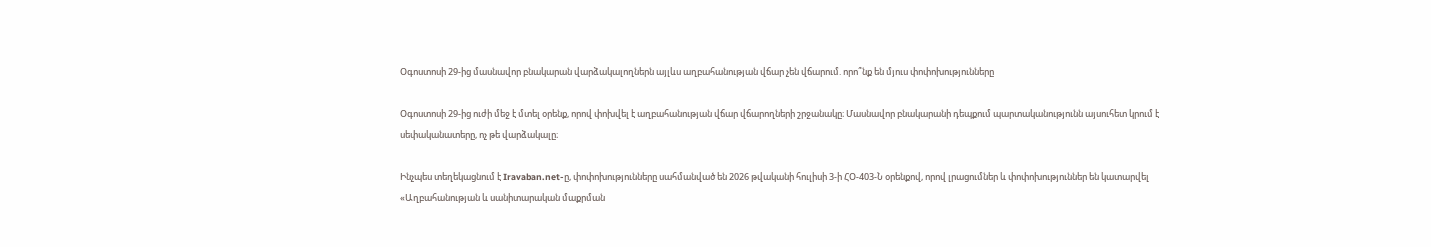Օգոստոսի 29-ից մասնավոր բնակարան վարձակալողներն այլևս աղբահանության վճար չեն վճարում. որո՞նք են մյուս փոփոխությունները

Օգոստոսի 29-ից ուժի մեջ է մտել օրենք, որով փոխվել է աղբահանության վճար վճարողների շրջանակը։ Մասնավոր բնակարանի դեպքում պարտականությունն այսուհետ կրում է սեփականատերը, ոչ թե վարձակալը։

Ինչպես տեղեկացնում է Iravaban.net-ը, փոփոխությունները սահմանված են 2026 թվականի հուլիսի 3-ի ՀՕ-403-Ն օրենքով, որով լրացումներ և փոփոխություններ են կատարվել «Աղբահանության և սանիտարական մաքրման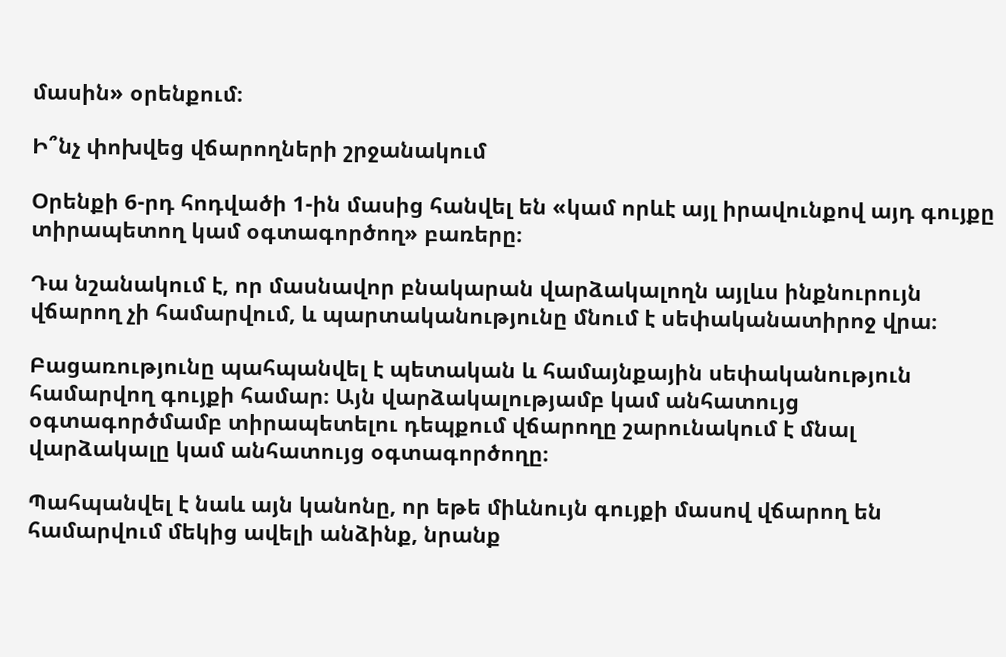մասին» օրենքում։

Ի՞նչ փոխվեց վճարողների շրջանակում

Օրենքի 6-րդ հոդվածի 1-ին մասից հանվել են «կամ որևէ այլ իրավունքով այդ գույքը տիրապետող կամ օգտագործող» բառերը։

Դա նշանակում է, որ մասնավոր բնակարան վարձակալողն այլևս ինքնուրույն վճարող չի համարվում, և պարտականությունը մնում է սեփականատիրոջ վրա։

Բացառությունը պահպանվել է պետական և համայնքային սեփականություն համարվող գույքի համար։ Այն վարձակալությամբ կամ անհատույց օգտագործմամբ տիրապետելու դեպքում վճարողը շարունակում է մնալ վարձակալը կամ անհատույց օգտագործողը։

Պահպանվել է նաև այն կանոնը, որ եթե միևնույն գույքի մասով վճարող են համարվում մեկից ավելի անձինք, նրանք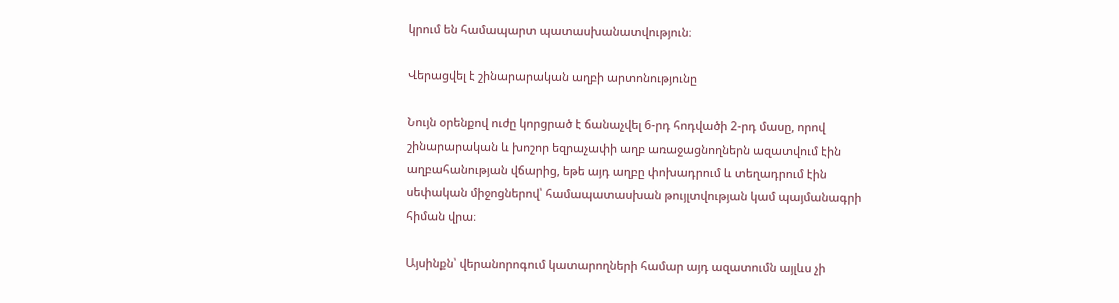կրում են համապարտ պատասխանատվություն։

Վերացվել է շինարարական աղբի արտոնությունը

Նույն օրենքով ուժը կորցրած է ճանաչվել 6-րդ հոդվածի 2-րդ մասը, որով շինարարական և խոշոր եզրաչափի աղբ առաջացնողներն ազատվում էին աղբահանության վճարից, եթե այդ աղբը փոխադրում և տեղադրում էին սեփական միջոցներով՝ համապատասխան թույլտվության կամ պայմանագրի հիման վրա։

Այսինքն՝ վերանորոգում կատարողների համար այդ ազատումն այլևս չի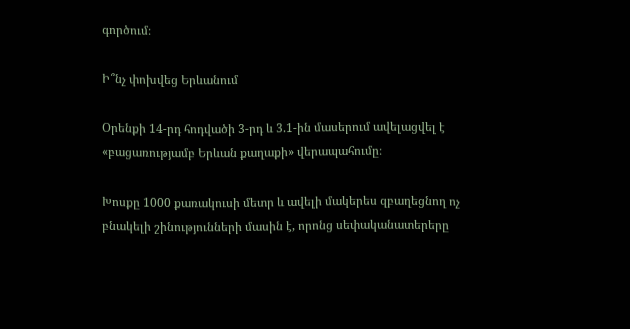գործում։

Ի՞նչ փոխվեց Երևանում

Օրենքի 14-րդ հոդվածի 3-րդ և 3.1-ին մասերում ավելացվել է «բացառությամբ Երևան քաղաքի» վերապահումը։

Խոսքը 1000 քառակուսի մետր և ավելի մակերես զբաղեցնող ոչ բնակելի շինությունների մասին է, որոնց սեփականատերերը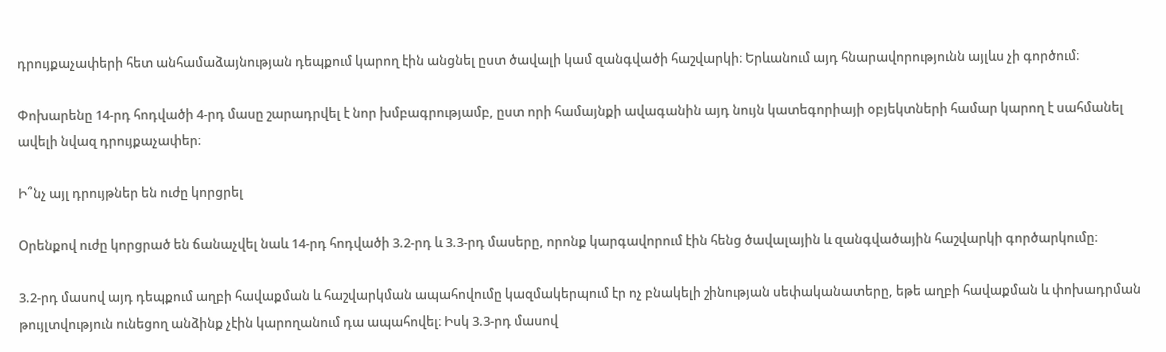դրույքաչափերի հետ անհամաձայնության դեպքում կարող էին անցնել ըստ ծավալի կամ զանգվածի հաշվարկի։ Երևանում այդ հնարավորությունն այլևս չի գործում։

Փոխարենը 14-րդ հոդվածի 4-րդ մասը շարադրվել է նոր խմբագրությամբ, ըստ որի համայնքի ավագանին այդ նույն կատեգորիայի օբյեկտների համար կարող է սահմանել ավելի նվազ դրույքաչափեր։

Ի՞նչ այլ դրույթներ են ուժը կորցրել

Օրենքով ուժը կորցրած են ճանաչվել նաև 14-րդ հոդվածի 3.2-րդ և 3.3-րդ մասերը, որոնք կարգավորում էին հենց ծավալային և զանգվածային հաշվարկի գործարկումը։

3.2-րդ մասով այդ դեպքում աղբի հավաքման և հաշվարկման ապահովումը կազմակերպում էր ոչ բնակելի շինության սեփականատերը, եթե աղբի հավաքման և փոխադրման թույլտվություն ունեցող անձինք չէին կարողանում դա ապահովել։ Իսկ 3.3-րդ մասով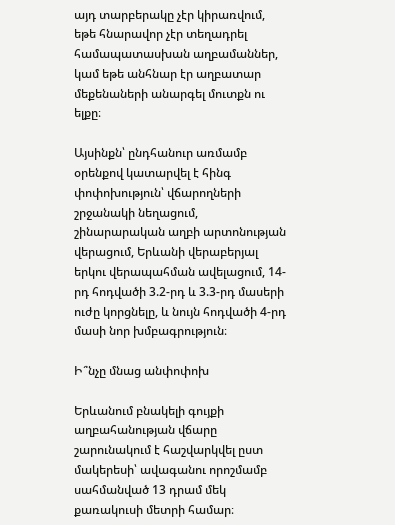այդ տարբերակը չէր կիրառվում, եթե հնարավոր չէր տեղադրել համապատասխան աղբամաններ, կամ եթե անհնար էր աղբատար մեքենաների անարգել մուտքն ու ելքը։

Այսինքն՝ ընդհանուր առմամբ օրենքով կատարվել է հինգ փոփոխություն՝ վճարողների շրջանակի նեղացում, շինարարական աղբի արտոնության վերացում, Երևանի վերաբերյալ երկու վերապահման ավելացում, 14-րդ հոդվածի 3.2-րդ և 3.3-րդ մասերի ուժը կորցնելը, և նույն հոդվածի 4-րդ մասի նոր խմբագրություն։

Ի՞նչը մնաց անփոփոխ

Երևանում բնակելի գույքի աղբահանության վճարը շարունակում է հաշվարկվել ըստ մակերեսի՝ ավագանու որոշմամբ սահմանված 13 դրամ մեկ քառակուսի մետրի համար։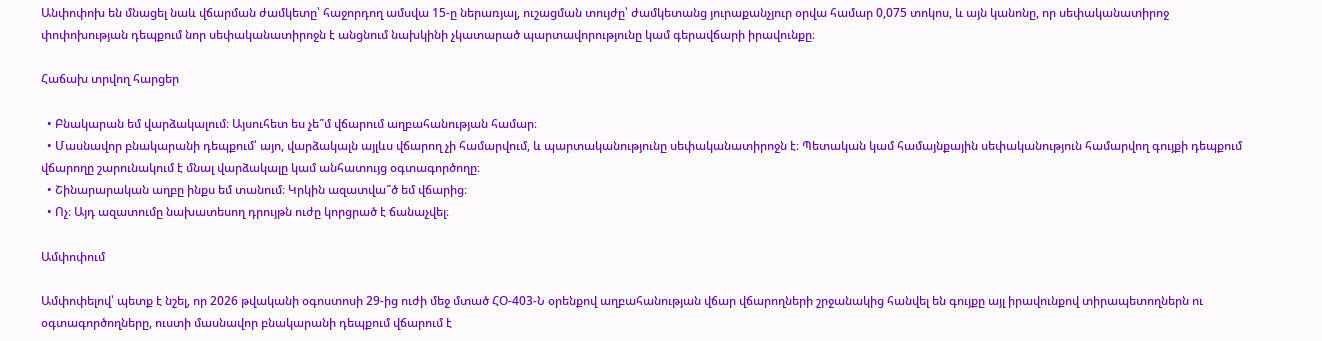Անփոփոխ են մնացել նաև վճարման ժամկետը՝ հաջորդող ամսվա 15-ը ներառյալ, ուշացման տույժը՝ ժամկետանց յուրաքանչյուր օրվա համար 0,075 տոկոս, և այն կանոնը, որ սեփականատիրոջ փոփոխության դեպքում նոր սեփականատիրոջն է անցնում նախկինի չկատարած պարտավորությունը կամ գերավճարի իրավունքը։

Հաճախ տրվող հարցեր

  • Բնակարան եմ վարձակալում։ Այսուհետ ես չե՞մ վճարում աղբահանության համար։
  • Մասնավոր բնակարանի դեպքում՝ այո, վարձակալն այլևս վճարող չի համարվում, և պարտականությունը սեփականատիրոջն է։ Պետական կամ համայնքային սեփականություն համարվող գույքի դեպքում վճարողը շարունակում է մնալ վարձակալը կամ անհատույց օգտագործողը։
  • Շինարարական աղբը ինքս եմ տանում։ Կրկին ազատվա՞ծ եմ վճարից։
  • Ոչ։ Այդ ազատումը նախատեսող դրույթն ուժը կորցրած է ճանաչվել։

Ամփոփում

Ամփոփելով՝ պետք է նշել, որ 2026 թվականի օգոստոսի 29-ից ուժի մեջ մտած ՀՕ-403-Ն օրենքով աղբահանության վճար վճարողների շրջանակից հանվել են գույքը այլ իրավունքով տիրապետողներն ու օգտագործողները, ուստի մասնավոր բնակարանի դեպքում վճարում է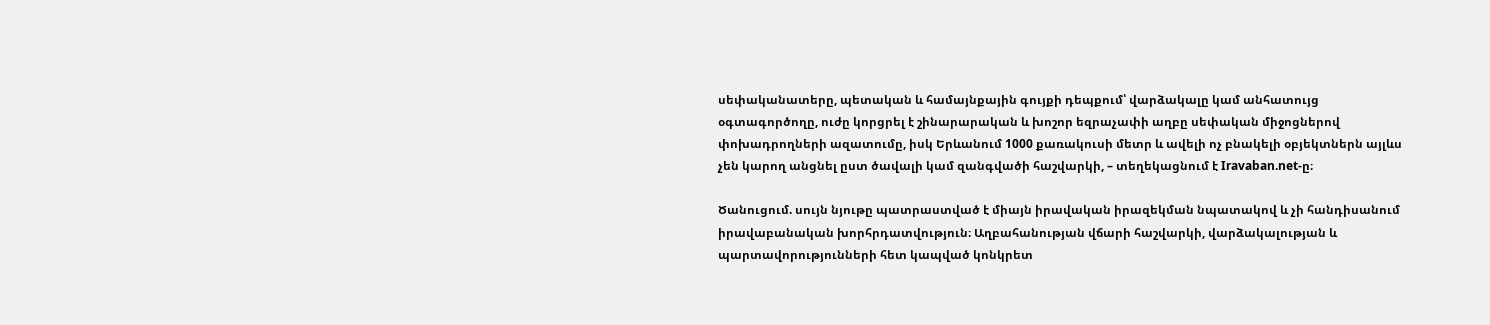սեփականատերը, պետական և համայնքային գույքի դեպքում՝ վարձակալը կամ անհատույց օգտագործողը, ուժը կորցրել է շինարարական և խոշոր եզրաչափի աղբը սեփական միջոցներով փոխադրողների ազատումը, իսկ Երևանում 1000 քառակուսի մետր և ավելի ոչ բնակելի օբյեկտներն այլևս չեն կարող անցնել ըստ ծավալի կամ զանգվածի հաշվարկի, – տեղեկացնում է Iravaban.net-ը։

Ծանուցում. սույն նյութը պատրաստված է միայն իրավական իրազեկման նպատակով և չի հանդիսանում իրավաբանական խորհրդատվություն։ Աղբահանության վճարի հաշվարկի, վարձակալության և պարտավորությունների հետ կապված կոնկրետ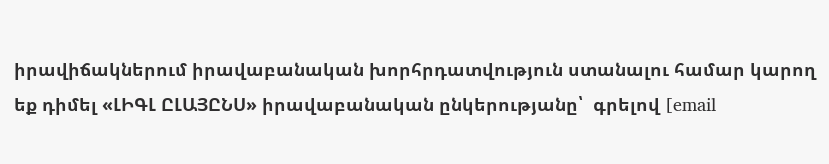իրավիճակներում իրավաբանական խորհրդատվություն ստանալու համար կարող եք դիմել «ԼԻԳԼ ԸԼԱՅԸՆՍ» իրավաբանական ընկերությանը՝  գրելով [email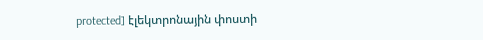protected] էլեկտրոնային փոստի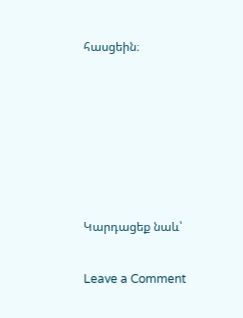հասցեին։






Կարդացեք նաև՝

Leave a Comment